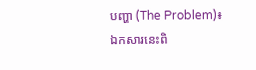បញ្ហា (The Problem)៖ ឯកសារនេះពិ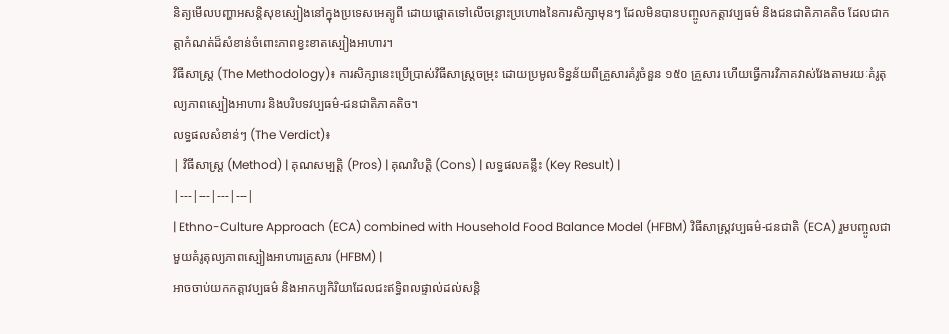និត្យមើលបញ្ហាអសន្តិសុខស្បៀងនៅក្នុងប្រទេសអេត្យូពី ដោយផ្តោតទៅលើចន្លោះប្រហោងនៃការសិក្សាមុនៗ ដែលមិនបានបញ្ចូលកត្តាវប្បធម៌ និងជនជាតិភាគតិច ដែលជាកត្តាកំណត់ដ៏សំខាន់ចំពោះភាពខ្វះខាតស្បៀងអាហារ។
វិធីសាស្ត្រ (The Methodology)៖ ការសិក្សានេះប្រើប្រាស់វិធីសាស្ត្រចម្រុះ ដោយប្រមូលទិន្នន័យពីគ្រួសារគំរូចំនួន ១៥០ គ្រួសារ ហើយធ្វើការវិភាគវាស់វែងតាមរយៈគំរូតុល្យភាពស្បៀងអាហារ និងបរិបទវប្បធម៌-ជនជាតិភាគតិច។
លទ្ធផលសំខាន់ៗ (The Verdict)៖
| វិធីសាស្ត្រ (Method) | គុណសម្បត្តិ (Pros) | គុណវិបត្តិ (Cons) | លទ្ធផលគន្លឹះ (Key Result) |
|---|---|---|---|
| Ethno-Culture Approach (ECA) combined with Household Food Balance Model (HFBM) វិធីសាស្ត្រវប្បធម៌-ជនជាតិ (ECA) រួមបញ្ចូលជាមួយគំរូតុល្យភាពស្បៀងអាហារគ្រួសារ (HFBM) |
អាចចាប់យកកត្តាវប្បធម៌ និងអាកប្បកិរិយាដែលជះឥទ្ធិពលផ្ទាល់ដល់សន្តិ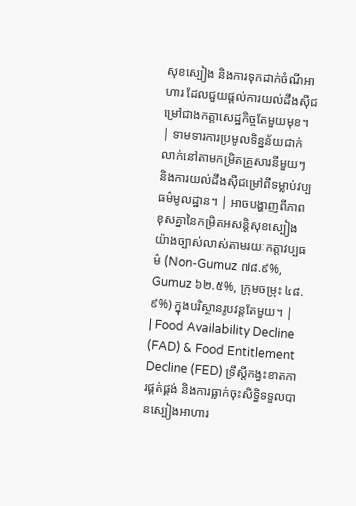សុខស្បៀង និងការទុកដាក់ចំណីអាហារ ដែលជួយផ្តល់ការយល់ដឹងស៊ីជម្រៅជាងកត្តាសេដ្ឋកិច្ចតែមួយមុខ។ | ទាមទារការប្រមូលទិន្នន័យជាក់លាក់នៅតាមកម្រិតគ្រួសារនីមួយៗ និងការយល់ដឹងស៊ីជម្រៅពីទម្លាប់វប្បធម៌មូលដ្ឋាន។ | អាចបង្ហាញពីភាពខុសគ្នានៃកម្រិតអសន្តិសុខស្បៀងយ៉ាងច្បាស់លាស់តាមរយៈកត្តាវប្បធម៌ (Non-Gumuz ៧៨.៩%, Gumuz ៦២.៥%, ក្រុមចម្រុះ ៤៨.៩%) ក្នុងបរិស្ថានរូបវន្តតែមួយ។ |
| Food Availability Decline (FAD) & Food Entitlement Decline (FED) ទ្រឹស្តីកង្វះខាតការផ្គត់ផ្គង់ និងការធ្លាក់ចុះសិទ្ធិទទួលបានស្បៀងអាហារ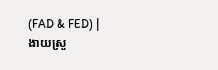(FAD & FED) |
ងាយស្រួ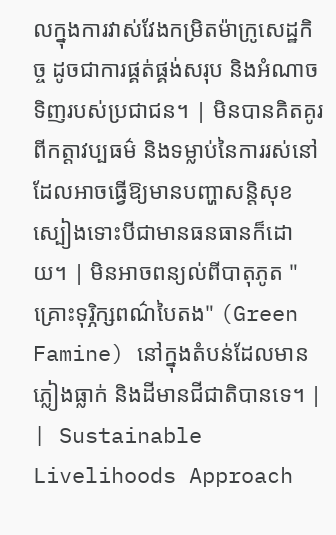លក្នុងការវាស់វែងកម្រិតម៉ាក្រូសេដ្ឋកិច្ច ដូចជាការផ្គត់ផ្គង់សរុប និងអំណាចទិញរបស់ប្រជាជន។ | មិនបានគិតគូរពីកត្តាវប្បធម៌ និងទម្លាប់នៃការរស់នៅដែលអាចធ្វើឱ្យមានបញ្ហាសន្តិសុខស្បៀងទោះបីជាមានធនធានក៏ដោយ។ | មិនអាចពន្យល់ពីបាតុភូត "គ្រោះទុរ្ភិក្សពណ៌បៃតង" (Green Famine) នៅក្នុងតំបន់ដែលមានភ្លៀងធ្លាក់ និងដីមានជីជាតិបានទេ។ |
| Sustainable Livelihoods Approach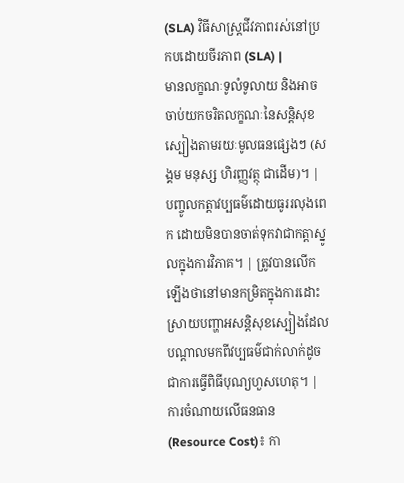(SLA) វិធីសាស្ត្រជីវភាពរស់នៅប្រកបដោយចីរភាព (SLA) |
មានលក្ខណៈទូលំទូលាយ និងអាចចាប់យកចរិតលក្ខណៈនៃសន្តិសុខស្បៀងតាមរយៈមូលធនផ្សេងៗ (សង្គម មនុស្ស ហិរញ្ញវត្ថុ ជាដើម)។ | បញ្ចូលកត្តាវប្បធម៌ដោយធូររលុងពេក ដោយមិនបានចាត់ទុកវាជាកត្តាស្នូលក្នុងការវិភាគ។ | ត្រូវបានលើកឡើងថានៅមានកម្រិតក្នុងការដោះស្រាយបញ្ហាអសន្តិសុខស្បៀងដែលបណ្តាលមកពីវប្បធម៌ជាក់លាក់ដូចជាការធ្វើពិធីបុណ្យហួសហេតុ។ |
ការចំណាយលើធនធាន (Resource Cost)៖ កា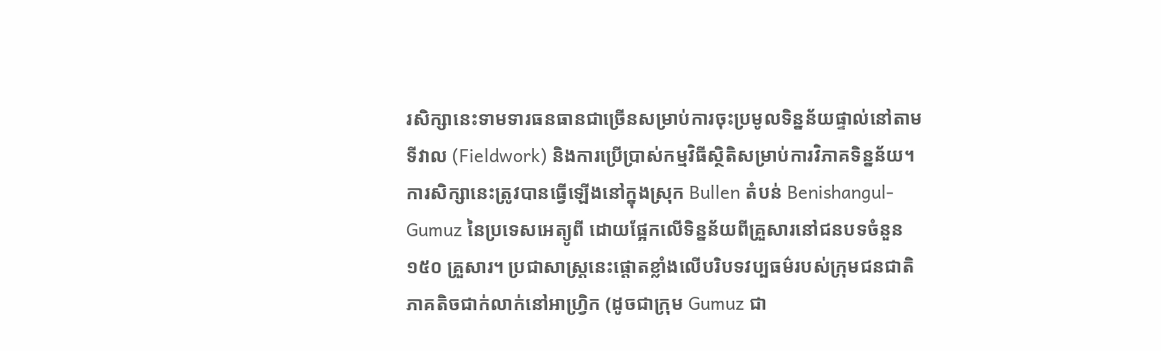រសិក្សានេះទាមទារធនធានជាច្រើនសម្រាប់ការចុះប្រមូលទិន្នន័យផ្ទាល់នៅតាមទីវាល (Fieldwork) និងការប្រើប្រាស់កម្មវិធីស្ថិតិសម្រាប់ការវិភាគទិន្នន័យ។
ការសិក្សានេះត្រូវបានធ្វើឡើងនៅក្នុងស្រុក Bullen តំបន់ Benishangul-Gumuz នៃប្រទេសអេត្យូពី ដោយផ្អែកលើទិន្នន័យពីគ្រួសារនៅជនបទចំនួន ១៥០ គ្រួសារ។ ប្រជាសាស្ត្រនេះផ្តោតខ្លាំងលើបរិបទវប្បធម៌របស់ក្រុមជនជាតិភាគតិចជាក់លាក់នៅអាហ្វ្រិក (ដូចជាក្រុម Gumuz ជា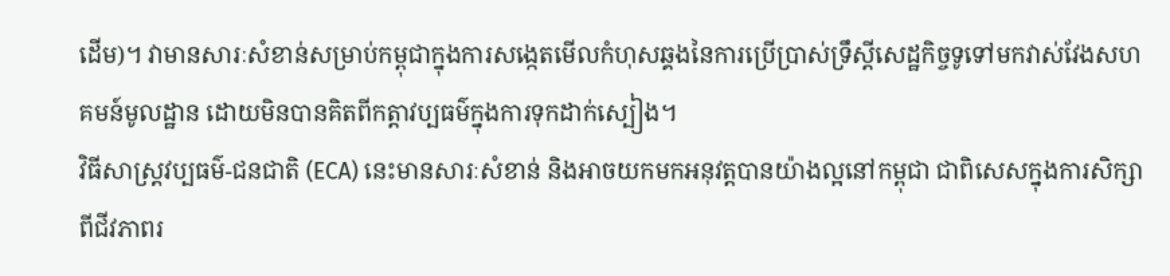ដើម)។ វាមានសារៈសំខាន់សម្រាប់កម្ពុជាក្នុងការសង្កេតមើលកំហុសឆ្គងនៃការប្រើប្រាស់ទ្រឹស្តីសេដ្ឋកិច្ចទូទៅមកវាស់វែងសហគមន៍មូលដ្ឋាន ដោយមិនបានគិតពីកត្តាវប្បធម៌ក្នុងការទុកដាក់ស្បៀង។
វិធីសាស្ត្រវប្បធម៌-ជនជាតិ (ECA) នេះមានសារៈសំខាន់ និងអាចយកមកអនុវត្តបានយ៉ាងល្អនៅកម្ពុជា ជាពិសេសក្នុងការសិក្សាពីជីវភាពរ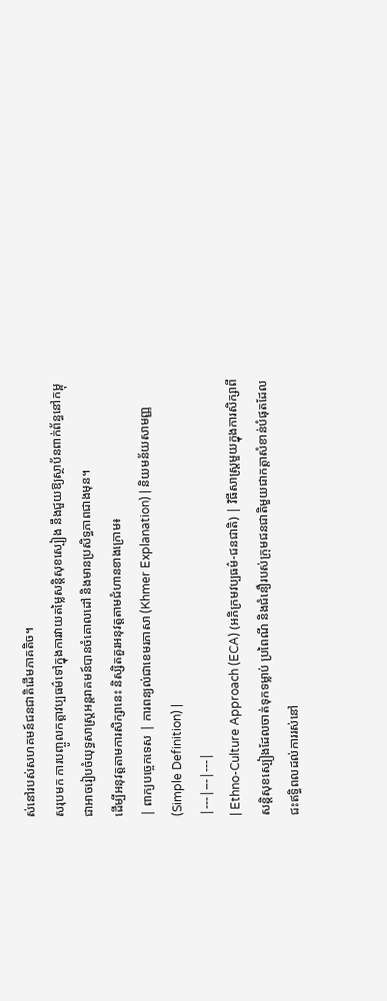ស់នៅរបស់សហគមន៍ជនជាតិដើមភាគតិច។
សរុបមក ការបញ្ចូលកត្តាវប្បធម៌ទៅក្នុងការវាយតម្លៃសន្តិសុខស្បៀង នឹងជួយឱ្យស្ថាប័នពាក់ព័ន្ធនៅកម្ពុជាអាចរៀបចំយុទ្ធសាស្ត្រអន្តរាគមន៍បានចំគោលដៅ និងមានប្រសិទ្ធភាពជាងមុន។
ដើម្បីអនុវត្តតាមការសិក្សានេះ និស្សិតគួរអនុវត្តតាមជំហានខាងក្រោម៖
| ពាក្យបច្ចេកទេស | ការពន្យល់ជាខេមរភាសា (Khmer Explanation) | និយមន័យសាមញ្ញ (Simple Definition) |
|---|---|---|
| Ethno-Culture Approach (ECA) (អភិក្រមវប្បធម៌-ជនជាតិ) | វិធីសាស្ត្រមួយក្នុងការសិក្សាពីសន្តិសុខស្បៀងដែលចាត់ទុកទម្លាប់ ប្រពៃណី និងជំនឿរបស់ក្រុមជនជាតិមួយជាកត្តាសំខាន់បំផុតដែលជះឥទ្ធិពលដល់ការរស់នៅ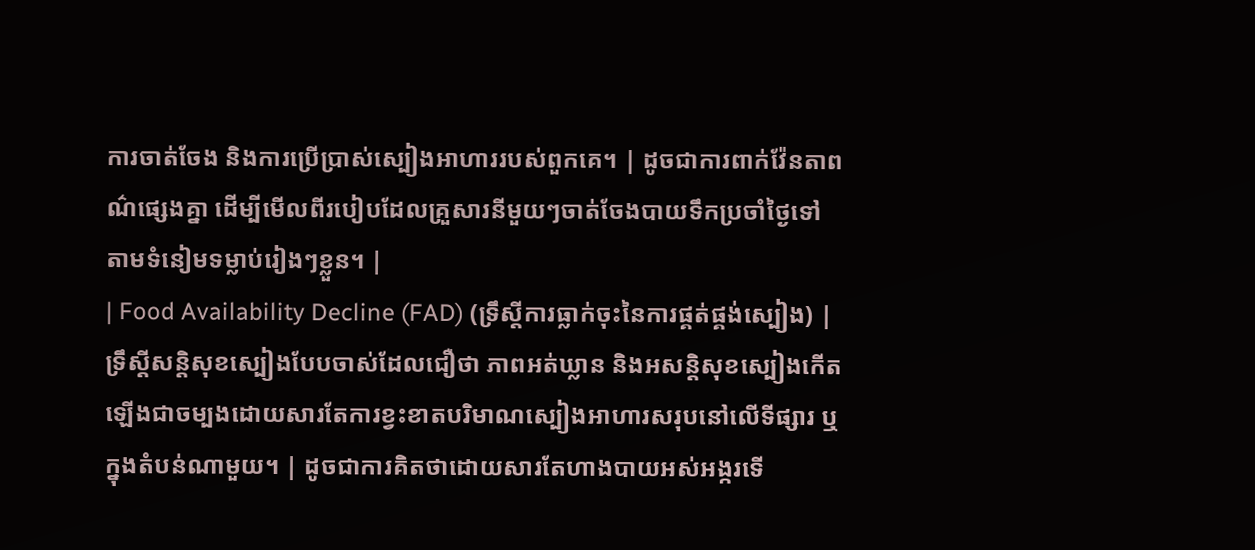ការចាត់ចែង និងការប្រើប្រាស់ស្បៀងអាហាររបស់ពួកគេ។ | ដូចជាការពាក់វ៉ែនតាពណ៌ផ្សេងគ្នា ដើម្បីមើលពីរបៀបដែលគ្រួសារនីមួយៗចាត់ចែងបាយទឹកប្រចាំថ្ងៃទៅតាមទំនៀមទម្លាប់រៀងៗខ្លួន។ |
| Food Availability Decline (FAD) (ទ្រឹស្តីការធ្លាក់ចុះនៃការផ្គត់ផ្គង់ស្បៀង) | ទ្រឹស្តីសន្តិសុខស្បៀងបែបចាស់ដែលជឿថា ភាពអត់ឃ្លាន និងអសន្តិសុខស្បៀងកើតឡើងជាចម្បងដោយសារតែការខ្វះខាតបរិមាណស្បៀងអាហារសរុបនៅលើទីផ្សារ ឬក្នុងតំបន់ណាមួយ។ | ដូចជាការគិតថាដោយសារតែហាងបាយអស់អង្ករទើ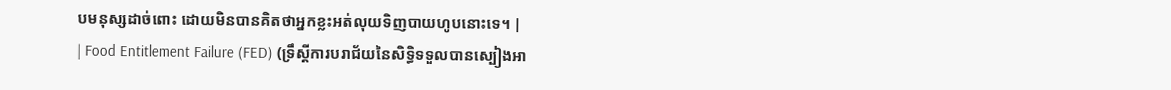បមនុស្សដាច់ពោះ ដោយមិនបានគិតថាអ្នកខ្លះអត់លុយទិញបាយហូបនោះទេ។ |
| Food Entitlement Failure (FED) (ទ្រឹស្តីការបរាជ័យនៃសិទ្ធិទទួលបានស្បៀងអា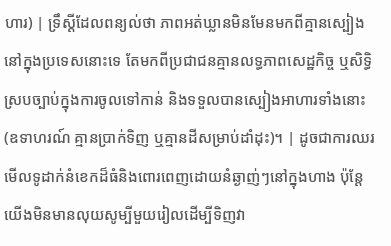ហារ) | ទ្រឹស្តីដែលពន្យល់ថា ភាពអត់ឃ្លានមិនមែនមកពីគ្មានស្បៀងនៅក្នុងប្រទេសនោះទេ តែមកពីប្រជាជនគ្មានលទ្ធភាពសេដ្ឋកិច្ច ឬសិទ្ធិស្របច្បាប់ក្នុងការចូលទៅកាន់ និងទទួលបានស្បៀងអាហារទាំងនោះ (ឧទាហរណ៍ គ្មានប្រាក់ទិញ ឬគ្មានដីសម្រាប់ដាំដុះ)។ | ដូចជាការឈរមើលទូដាក់នំខេកដ៏ធំនិងពោរពេញដោយនំឆ្ងាញ់ៗនៅក្នុងហាង ប៉ុន្តែយើងមិនមានលុយសូម្បីមួយរៀលដើម្បីទិញវា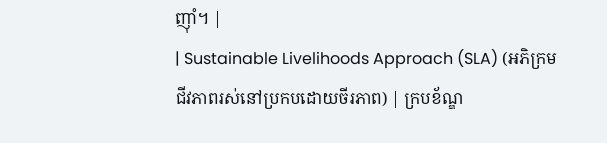ញ៉ាំ។ |
| Sustainable Livelihoods Approach (SLA) (អភិក្រមជីវភាពរស់នៅប្រកបដោយចីរភាព) | ក្របខ័ណ្ឌ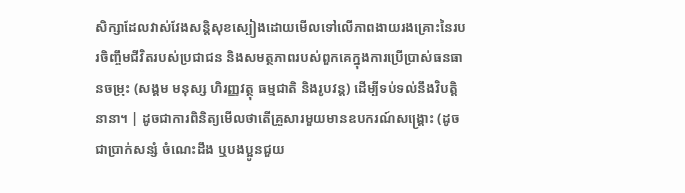សិក្សាដែលវាស់វែងសន្តិសុខស្បៀងដោយមើលទៅលើភាពងាយរងគ្រោះនៃរបរចិញ្ចឹមជីវិតរបស់ប្រជាជន និងសមត្ថភាពរបស់ពួកគេក្នុងការប្រើប្រាស់ធនធានចម្រុះ (សង្គម មនុស្ស ហិរញ្ញវត្ថុ ធម្មជាតិ និងរូបវន្ត) ដើម្បីទប់ទល់នឹងវិបត្តិនានា។ | ដូចជាការពិនិត្យមើលថាតើគ្រួសារមួយមានឧបករណ៍សង្គ្រោះ (ដូចជាប្រាក់សន្សំ ចំណេះដឹង ឬបងប្អូនជួយ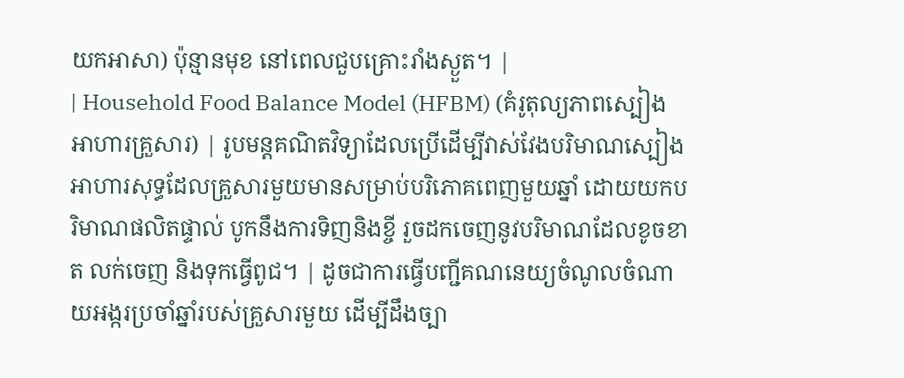យកអាសា) ប៉ុន្មានមុខ នៅពេលជួបគ្រោះរាំងស្ងួត។ |
| Household Food Balance Model (HFBM) (គំរូតុល្យភាពស្បៀងអាហារគ្រួសារ) | រូបមន្តគណិតវិទ្យាដែលប្រើដើម្បីវាស់វែងបរិមាណស្បៀងអាហារសុទ្ធដែលគ្រួសារមួយមានសម្រាប់បរិភោគពេញមួយឆ្នាំ ដោយយកបរិមាណផលិតផ្ទាល់ បូកនឹងការទិញនិងខ្ចី រួចដកចេញនូវបរិមាណដែលខូចខាត លក់ចេញ និងទុកធ្វើពូជ។ | ដូចជាការធ្វើបញ្ជីគណនេយ្យចំណូលចំណាយអង្ករប្រចាំឆ្នាំរបស់គ្រួសារមួយ ដើម្បីដឹងច្បា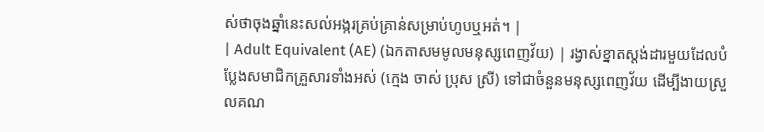ស់ថាចុងឆ្នាំនេះសល់អង្ករគ្រប់គ្រាន់សម្រាប់ហូបឬអត់។ |
| Adult Equivalent (AE) (ឯកតាសមមូលមនុស្សពេញវ័យ) | រង្វាស់ខ្នាតស្តង់ដារមួយដែលបំប្លែងសមាជិកគ្រួសារទាំងអស់ (ក្មេង ចាស់ ប្រុស ស្រី) ទៅជាចំនួនមនុស្សពេញវ័យ ដើម្បីងាយស្រួលគណ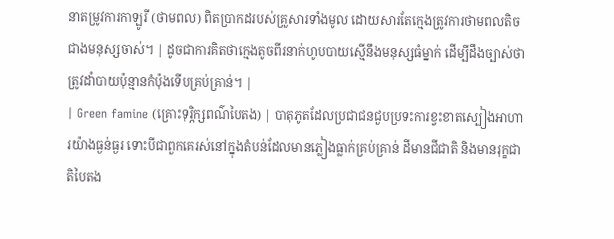នាតម្រូវការកាឡូរី (ថាមពល) ពិតប្រាកដរបស់គ្រួសារទាំងមូល ដោយសារតែក្មេងត្រូវការថាមពលតិចជាងមនុស្សចាស់។ | ដូចជាការគិតថាក្មេងតូចពីរនាក់ហូបបាយស្មើនឹងមនុស្សធំម្នាក់ ដើម្បីដឹងច្បាស់ថាត្រូវដាំបាយប៉ុន្មានកំប៉ុងទើបគ្រប់គ្រាន់។ |
| Green famine (គ្រោះទុរ្ភិក្សពណ៌បៃតង) | បាតុភូតដែលប្រជាជនជួបប្រទះការខ្វះខាតស្បៀងអាហារយ៉ាងធ្ងន់ធ្ងរ ទោះបីជាពួកគេរស់នៅក្នុងតំបន់ដែលមានភ្លៀងធ្លាក់គ្រប់គ្រាន់ ដីមានជីជាតិ និងមានរុក្ខជាតិបៃតង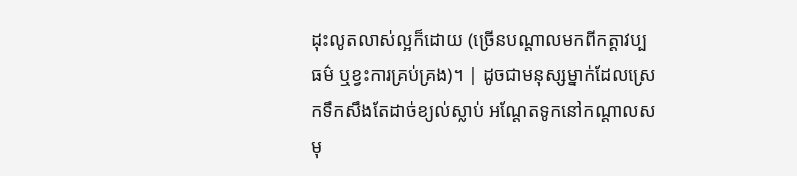ដុះលូតលាស់ល្អក៏ដោយ (ច្រើនបណ្តាលមកពីកត្តាវប្បធម៌ ឬខ្វះការគ្រប់គ្រង)។ | ដូចជាមនុស្សម្នាក់ដែលស្រេកទឹកសឹងតែដាច់ខ្យល់ស្លាប់ អណ្តែតទូកនៅកណ្តាលសមុ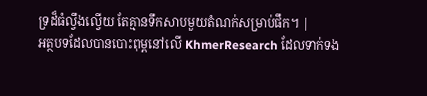ទ្រដ៏ធំល្វឹងល្វើយ តែគ្មានទឹកសាបមួយតំណក់សម្រាប់ផឹក។ |
អត្ថបទដែលបានបោះពុម្ពនៅលើ KhmerResearch ដែលទាក់ទង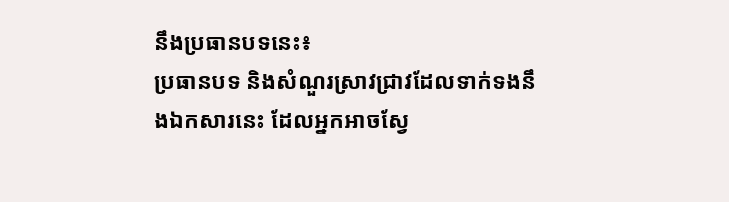នឹងប្រធានបទនេះ៖
ប្រធានបទ និងសំណួរស្រាវជ្រាវដែលទាក់ទងនឹងឯកសារនេះ ដែលអ្នកអាចស្វែ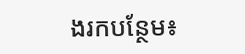ងរកបន្ថែម៖